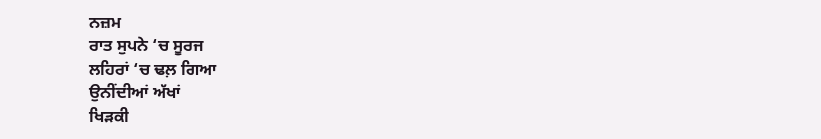ਨਜ਼ਮ
ਰਾਤ ਸੁਪਨੇ ‘ਚ ਸੂਰਜ
ਲਹਿਰਾਂ ‘ਚ ਢਲ਼ ਗਿਆ
ਉਨੀਂਦੀਆਂ ਅੱਖਾਂ
ਖਿੜਕੀ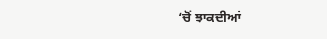‘ਚੋਂ ਝਾਕਦੀਆਂ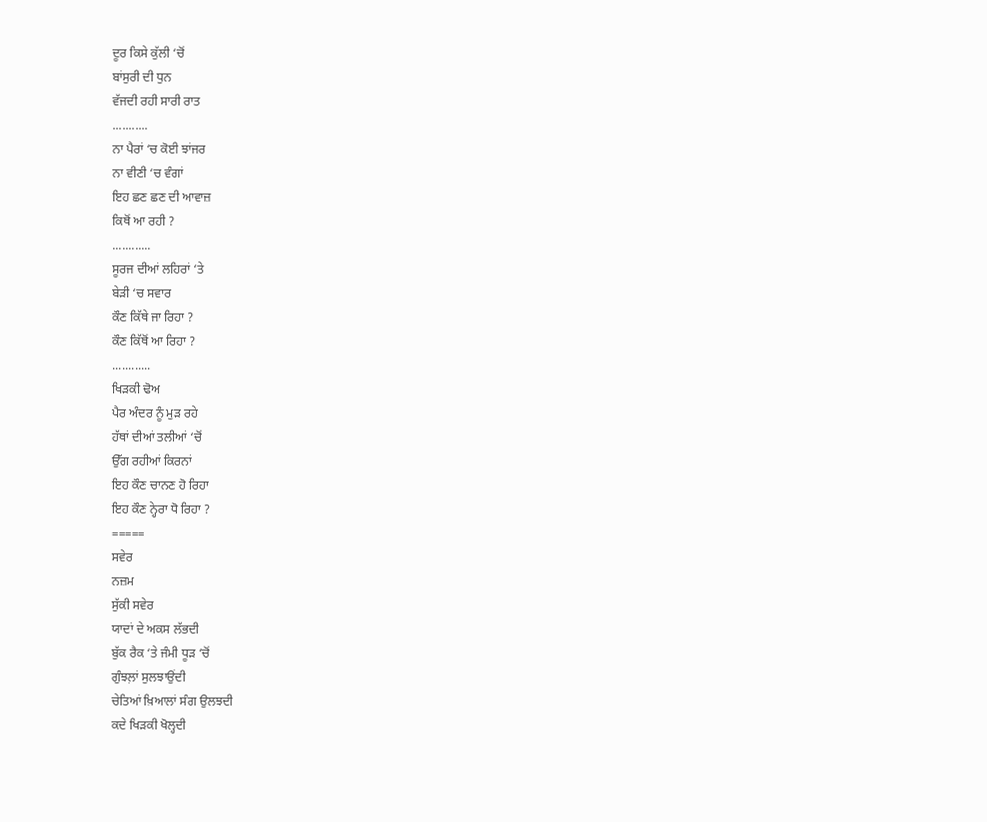ਦੂਰ ਕਿਸੇ ਕੁੱਲੀ ‘ਚੋਂ
ਬਾਂਸੁਰੀ ਦੀ ਧੁਨ
ਵੱਜਦੀ ਰਹੀ ਸਾਰੀ ਰਾਤ
...........
ਨਾ ਪੈਰਾਂ ‘ਚ ਕੋਈ ਝਾਂਜਰ
ਨਾ ਵੀਣੀ ‘ਚ ਵੰਗਾਂ
ਇਹ ਛਣ ਛਣ ਦੀ ਆਵਾਜ਼
ਕਿਥੋਂ ਆ ਰਹੀ ?
............
ਸੂਰਜ ਦੀਆਂ ਲਹਿਰਾਂ ‘ਤੇ
ਬੇੜੀ ‘ਚ ਸਵਾਰ
ਕੌਣ ਕਿੱਥੇ ਜਾ ਰਿਹਾ ?
ਕੌਣ ਕਿੱਥੋਂ ਆ ਰਿਹਾ ?
............
ਖਿੜਕੀ ਢੋਅ
ਪੈਰ ਅੰਦਰ ਨੂੰ ਮੁੜ ਰਹੇ
ਹੱਥਾਂ ਦੀਆਂ ਤਲੀਆਂ ‘ਚੋਂ
ਉੱਗ ਰਹੀਆਂ ਕਿਰਨਾਂ
ਇਹ ਕੌਣ ਚਾਨਣ ਹੋ ਰਿਹਾ
ਇਹ ਕੌਣ ਨ੍ਹੇਰਾ ਧੋ ਰਿਹਾ ?
=====
ਸਵੇਰ
ਨਜ਼ਮ
ਸੁੱਕੀ ਸਵੇਰ
ਯਾਦਾਂ ਦੇ ਅਕਸ ਲੱਭਦੀ
ਬੁੱਕ ਰੈਕ ‘ਤੇ ਜੰਮੀ ਧੂੜ ‘ਚੋਂ
ਗੁੰਝਲ਼ਾਂ ਸੁਲਝਾਉਂਦੀ
ਚੇਤਿਆਂ ਖ਼ਿਆਲਾਂ ਸੰਗ ਉਲਝਦੀ
ਕਦੇ ਖਿੜਕੀ ਖੋਲ੍ਹਦੀ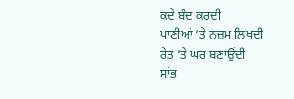ਕਦੇ ਬੰਦ ਕਰਦੀ
ਪਾਣੀਆਂ ‘ਤੇ ਨਜ਼ਮ ਲਿਖਦੀ
ਰੇਤ ‘ਤੇ ਘਰ ਬਣਾਉਂਦੀ
ਸਾਂਭ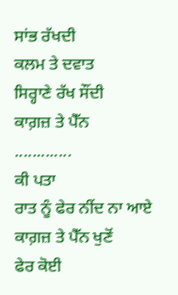ਸਾਂਭ ਰੱਖਦੀ
ਕਲਮ ਤੇ ਦਵਾਤ
ਸਿਰ੍ਹਾਣੇ ਰੱਖ ਸੌਂਦੀ
ਕਾਗ਼ਜ਼ ਤੇ ਪੈੱਨ
.............
ਕੀ ਪਤਾ
ਰਾਤ ਨੂੰ ਫੇਰ ਨੀਂਦ ਨਾ ਆਏ
ਕਾਗ਼ਜ਼ ਤੇ ਪੈੱਨ ਖੁਣੋਂ
ਫੇਰ ਕੋਈ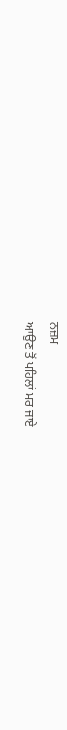ਨਜ਼ਮ
ਆਉਣ ਤੋਂ ਪਹਿਲਾਂ ਮਰ ਜਾਏ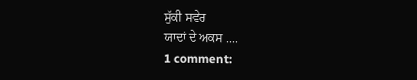ਸੁੱਕੀ ਸਵੇਰ
ਯਾਦਾਂ ਦੇ ਅਕਸ ....
1 comment: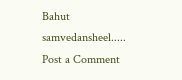Bahut samvedansheel.....
Post a Comment